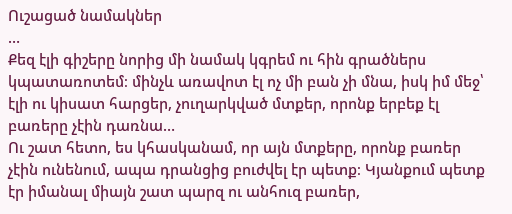Ուշացած նամակներ
…
Քեզ էլի գիշերը նորից մի նամակ կգրեմ ու հին գրածներս կպատառոտեմ։ մինչև առավոտ էլ ոչ մի բան չի մնա, իսկ իմ մեջ՝ էլի ու կիսատ հարցեր, չուղարկված մտքեր, որոնք երբեք էլ բառերը չէին դառնա…
Ու շատ հետո, ես կհասկանամ, որ այն մտքերը, որոնք բառեր չէին ունենում, ապա դրանցից բուժվել էր պետք։ Կյանքում պետք էր իմանալ միայն շատ պարզ ու անհուզ բառեր,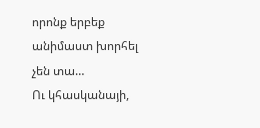որոնք երբեք անիմաստ խորհել չեն տա…
Ու կհասկանայի,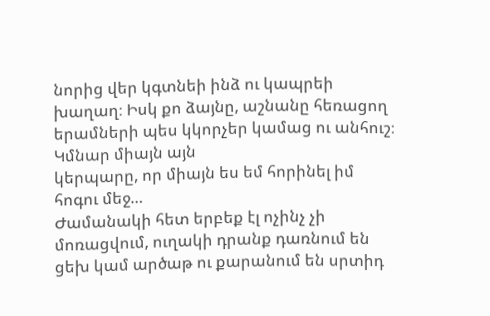նորից վեր կգտնեի ինձ ու կապրեի խաղաղ։ Իսկ քո ձայնը, աշնանը հեռացող երամների պես կկորչեր կամաց ու անհուշ։ Կմնար միայն այն
կերպարը, որ միայն ես եմ հորինել իմ հոգու մեջ…
Ժամանակի հետ երբեք էլ ոչինչ չի մոռացվում, ուղակի դրանք դառնում են ցեխ կամ արծաթ ու քարանում են սրտիդ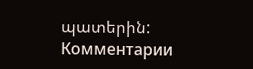պատերին:
Комментарии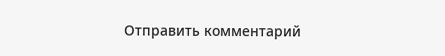Отправить комментарий